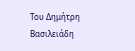Του Δημήτρη Βασιλειάδη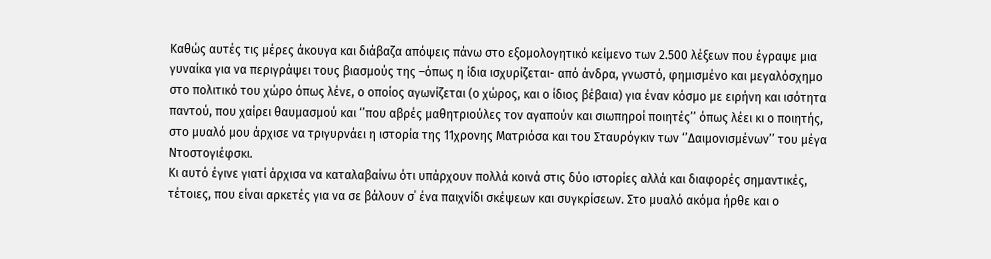Καθώς αυτές τις μέρες άκουγα και διάβαζα απόψεις πάνω στο εξομολογητικό κείμενο των 2.500 λέξεων που έγραψε μια γυναίκα για να περιγράψει τους βιασμούς της –όπως η ίδια ισχυρίζεται- από άνδρα, γνωστό, φημισμένο και μεγαλόσχημο στο πολιτικό του χώρο όπως λένε, ο οποίος αγωνίζεται (ο χώρος, και ο ίδιος βέβαια) για έναν κόσμο με ειρήνη και ισότητα παντού, που χαίρει θαυμασμού και ‘’που αβρές μαθητριούλες τον αγαπούν και σιωπηροί ποιητές’’ όπως λέει κι ο ποιητής, στο μυαλό μου άρχισε να τριγυρνάει η ιστορία της 11χρονης Ματριόσα και του Σταυρόγκιν των ‘’Δαιμονισμένων’’ του μέγα Ντοστογιέφσκι.
Κι αυτό έγινε γιατί άρχισα να καταλαβαίνω ότι υπάρχουν πολλά κοινά στις δύο ιστορίες αλλά και διαφορές σημαντικές, τέτοιες, που είναι αρκετές για να σε βάλουν σ΄ ένα παιχνίδι σκέψεων και συγκρίσεων. Στο μυαλό ακόμα ήρθε και ο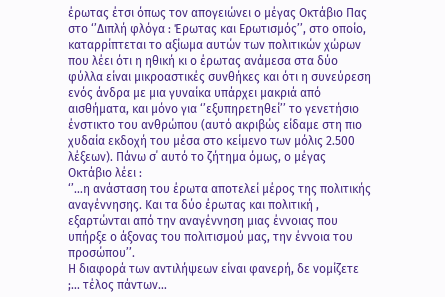έρωτας έτσι όπως τον απογειώνει ο μέγας Οκτάβιο Πας στο ‘’Διπλή φλόγα : Έρωτας και Ερωτισμός’’, στο οποίο, καταρρίπτεται το αξίωμα αυτών των πολιτικών χώρων που λέει ότι η ηθική κι ο έρωτας ανάμεσα στα δύο φύλλα είναι μικροαστικές συνθήκες και ότι η συνεύρεση ενός άνδρα με μια γυναίκα υπάρχει μακριά από αισθήματα, και μόνο για ‘’εξυπηρετηθεί’’ το γενετήσιο ένστικτο του ανθρώπου (αυτό ακριβώς είδαμε στη πιο χυδαία εκδοχή του μέσα στο κείμενο των μόλις 2.500 λέξεων). Πάνω σ΄ αυτό το ζήτημα όμως, ο μέγας Οκτάβιο λέει :
‘’…η ανάσταση του έρωτα αποτελεί μέρος της πολιτικής αναγέννησης. Και τα δύο έρωτας και πολιτική , εξαρτώνται από την αναγέννηση μιας έννοιας που υπήρξε ο άξονας του πολιτισμού μας, την έννοια του προσώπου’’.
Η διαφορά των αντιλήψεων είναι φανερή, δε νομίζετε ;… τέλος πάντων…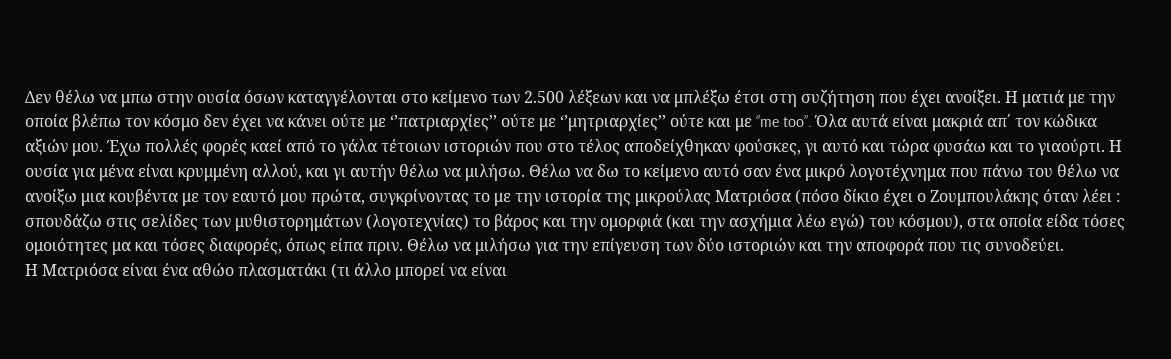Δεν θέλω να μπω στην ουσία όσων καταγγέλονται στο κείμενο των 2.500 λέξεων και να μπλέξω έτσι στη συζήτηση που έχει ανοίξει. Η ματιά με την οποία βλέπω τον κόσμο δεν έχει να κάνει ούτε με ‘’πατριαρχίες’’ ούτε με ‘’μητριαρχίες’’ ούτε και με ‘’me too’’. Όλα αυτά είναι μακριά απ΄ τον κώδικα αξιών μου. Έχω πολλές φορές καεί από το γάλα τέτοιων ιστοριών που στο τέλος αποδείχθηκαν φούσκες, γι αυτό και τώρα φυσάω και το γιαούρτι. Η ουσία για μένα είναι κρυμμένη αλλού, και γι αυτήν θέλω να μιλήσω. Θέλω να δω το κείμενο αυτό σαν ένα μικρό λογοτέχνημα που πάνω του θέλω να ανοίξω μια κουβέντα με τον εαυτό μου πρώτα, συγκρίνοντας το με την ιστορία της μικρούλας Ματριόσα (πόσο δίκιο έχει ο Ζουμπουλάκης όταν λέει : σπουδάζω στις σελίδες των μυθιστορημάτων (λογοτεχνίας) το βάρος και την ομορφιά (και την ασχήμια λέω εγώ) του κόσμου), στα οποία είδα τόσες ομοιότητες μα και τόσες διαφορές, όπως είπα πριν. Θέλω να μιλήσω για την επίγευση των δύο ιστοριών και την αποφορά που τις συνοδεύει.
Η Ματριόσα είναι ένα αθώο πλασματάκι (τι άλλο μπορεί να είναι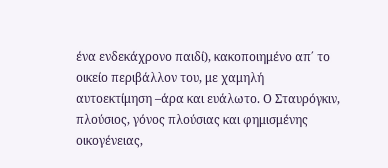ένα ενδεκάχρονο παιδί), κακοποιημένο απ΄ το οικείο περιβάλλον του, με χαμηλή αυτοεκτίμηση –άρα και ευάλωτο. Ο Σταυρόγκιν, πλούσιος, γόνος πλούσιας και φημισμένης οικογένειας,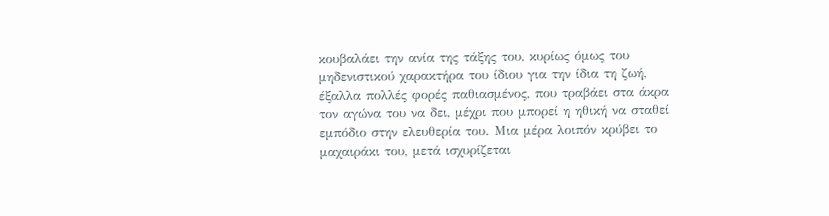κουβαλάει την ανία της τάξης του, κυρίως όμως του μηδενιστικού χαρακτήρα του ίδιου για την ίδια τη ζωή, έξαλλα πολλές φορές παθιασμένος, που τραβάει στα άκρα τον αγώνα του να δει, μέχρι που μπορεί η ηθική να σταθεί εμπόδιο στην ελευθερία του. Μια μέρα λοιπόν κρύβει το μαχαιράκι του, μετά ισχυρίζεται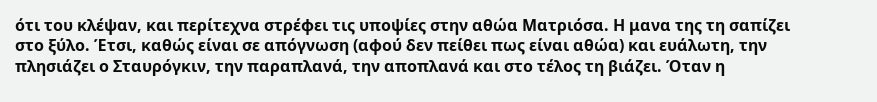ότι του κλέψαν, και περίτεχνα στρέφει τις υποψίες στην αθώα Ματριόσα. Η μανα της τη σαπίζει στο ξύλο. Έτσι, καθώς είναι σε απόγνωση (αφού δεν πείθει πως είναι αθώα) και ευάλωτη, την πλησιάζει ο Σταυρόγκιν, την παραπλανά, την αποπλανά και στο τέλος τη βιάζει. Όταν η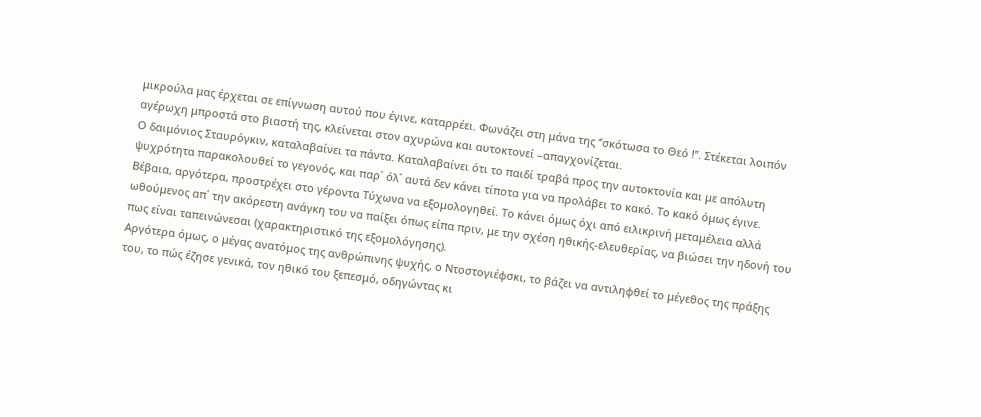μικρούλα μας έρχεται σε επίγνωση αυτού που έγινε, καταρρέει. Φωνάζει στη μάνα της ‘’σκότωσα το Θεό !’’. Στέκεται λοιπόν αγέρωχη μπροστά στο βιαστή της, κλείνεται στον αχυρώνα και αυτοκτονεί –απαγχονίζεται.
Ο δαιμόνιος Σταυρόγκιν, καταλαβαίνει τα πάντα. Καταλαβαίνει ότι το παιδί τραβά προς την αυτοκτονία και με απόλυτη ψυχρότητα παρακολουθεί το γεγονός, και παρ΄ όλ΄ αυτά δεν κάνει τίποτα για να προλάβει το κακό. Το κακό όμως έγινε. Βέβαια, αργότερα, προστρέχει στο γέροντα Τύχωνα να εξομολογηθεί. Το κάνει όμως όχι από ειλικρινή μεταμέλεια αλλά ωθούμενος απ΄ την ακόρεστη ανάγκη του να παίξει όπως είπα πριν, με την σχέση ηθικής-ελευθερίας, να βιώσει την ηδονή του πως είναι ταπεινώνεσαι (χαρακτηριστικό της εξομολόγησης).
Αργότερα όμως, ο μέγας ανατόμος της ανθρώπινης ψυχής, ο Ντοστογιέφσκι, το βάζει να αντιληφθεί το μέγεθος της πράξης του, το πώς έζησε γενικά, τον ηθικό του ξεπεσμό, οδηγώντας κι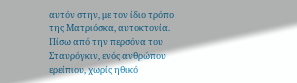αυτόν στην, με τον ίδιο τρόπο της Ματριόσκα, αυτοκτονία.
Πίσω από την περσόνα του Σταυρόγκιν, ενός ανθρώπου ερείπιου, χωρίς ηθικό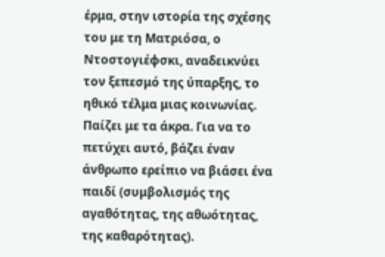έρμα, στην ιστορία της σχέσης του με τη Ματριόσα, ο Ντοστογιέφσκι, αναδεικνύει τον ξεπεσμό της ύπαρξης, το ηθικό τέλμα μιας κοινωνίας. Παίζει με τα άκρα. Για να το πετύχει αυτό, βάζει έναν άνθρωπο ερείπιο να βιάσει ένα παιδί (συμβολισμός της αγαθότητας, της αθωότητας, της καθαρότητας).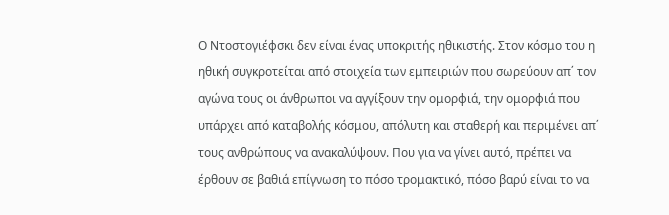Ο Ντοστογιέφσκι δεν είναι ένας υποκριτής ηθικιστής. Στον κόσμο του η ηθική συγκροτείται από στοιχεία των εμπειριών που σωρεύουν απ΄ τον αγώνα τους οι άνθρωποι να αγγίξουν την ομορφιά, την ομορφιά που υπάρχει από καταβολής κόσμου, απόλυτη και σταθερή και περιμένει απ΄ τους ανθρώπους να ανακαλύψουν. Που για να γίνει αυτό, πρέπει να έρθουν σε βαθιά επίγνωση το πόσο τρομακτικό, πόσο βαρύ είναι το να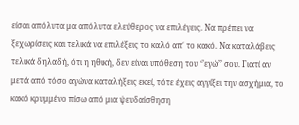είσαι απόλυτα μα απόλυτα ελεύθερος να επιλέγεις. Να πρέπει να ξεχωρίσεις και τελικά να επιλέξεις το καλό απ΄ το κακό. Να καταλάβεις τελικά δηλαδή, ότι η ηθική, δεν είναι υπόθεση του ‘’εγώ’’ σου. Γιατί αν μετά από τόσο αγώνα καταλήξεις εκεί, τότε έχεις αγγίξει την ασχήμια, το κακό κρυμμένο πίσω από μια ψευδαίσθηση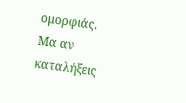ομορφιάς. Μα αν καταλήξεις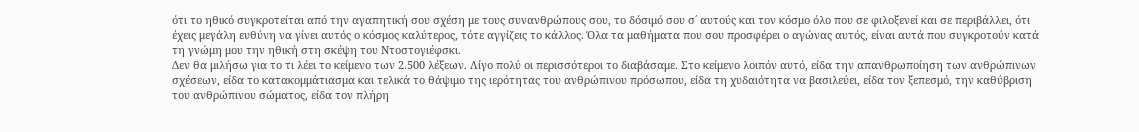ότι το ηθικό συγκροτείται από την αγαπητική σου σχέση με τους συνανθρώπους σου, το δόσιμό σου σ΄ αυτούς και τον κόσμο όλο που σε φιλοξενεί και σε περιβάλλει, ότι έχεις μεγάλη ευθύνη να γίνει αυτός ο κόσμος καλύτερος, τότε αγγίζεις το κάλλος. Όλα τα μαθήματα που σου προσφέρει ο αγώνας αυτός, είναι αυτά που συγκροτούν κατά τη γνώμη μου την ηθική στη σκέψη του Ντοστογιέφσκι.
Δεν θα μιλήσω για το τι λέει το κείμενο των 2.500 λέξεων. Λίγο πολύ οι περισσότεροι το διαβάσαμε. Στο κείμενο λοιπόν αυτό, είδα την απανθρωποίηση των ανθρώπινων σχέσεων, είδα το κατακομμάτιασμα και τελικά το θάψιμο της ιερότητας του ανθρώπινου πρόσωπου, είδα τη χυδαιότητα να βασιλεύει, είδα τον ξεπεσμό, την καθύβριση του ανθρώπινου σώματος, είδα τον πλήρη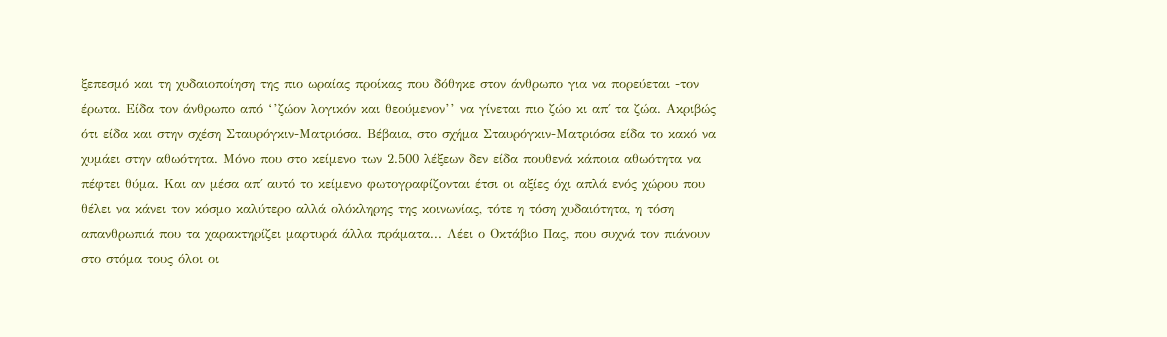ξεπεσμό και τη χυδαιοποίηση της πιο ωραίας προίκας που δόθηκε στον άνθρωπο για να πορεύεται -τον έρωτα. Είδα τον άνθρωπο από ‘’ζώον λογικόν και θεούμενον’’ να γίνεται πιο ζώο κι απ΄ τα ζώα. Ακριβώς ότι είδα και στην σχέση Σταυρόγκιν-Ματριόσα. Βέβαια, στο σχήμα Σταυρόγκιν-Ματριόσα είδα το κακό να χυμάει στην αθωότητα. Μόνο που στο κείμενο των 2.500 λέξεων δεν είδα πουθενά κάποια αθωότητα να πέφτει θύμα. Και αν μέσα απ΄ αυτό το κείμενο φωτογραφίζονται έτσι οι αξίες όχι απλά ενός χώρου που θέλει να κάνει τον κόσμο καλύτερο αλλά ολόκληρης της κοινωνίας, τότε η τόση χυδαιότητα, η τόση απανθρωπιά που τα χαρακτηρίζει μαρτυρά άλλα πράματα... Λέει ο Οκτάβιο Πας, που συχνά τον πιάνουν στο στόμα τους όλοι οι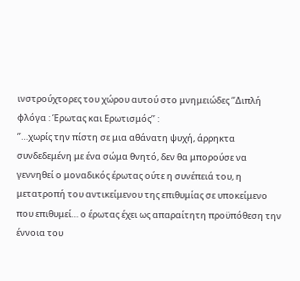ινστρούχτορες του χώρου αυτού στο μνημειώδες ‘’Διπλή φλόγα : Έρωτας και Ερωτισμός’’ :
‘’…χωρίς την πίστη σε μια αθάνατη ψυχή, άρρηκτα συνδεδεμένη με ένα σώμα θνητό, δεν θα μπορούσε να γεννηθεί ο μοναδικός έρωτας ούτε η συνέπειά του, η μετατροπή του αντικείμενου της επιθυμίας σε υποκείμενο που επιθυμεί… ο έρωτας έχει ως απαραίτητη προϋπόθεση την έννοια του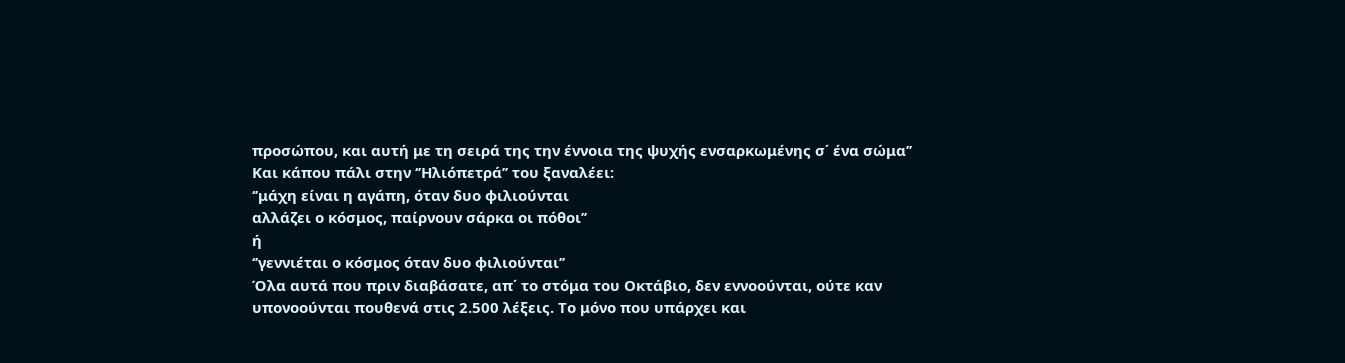προσώπου, και αυτή με τη σειρά της την έννοια της ψυχής ενσαρκωμένης σ΄ ένα σώμα’’
Και κάπου πάλι στην ‘’Ηλιόπετρά’’ του ξαναλέει:
‘’μάχη είναι η αγάπη, όταν δυο φιλιούνται
αλλάζει ο κόσμος, παίρνουν σάρκα οι πόθοι’’
ή
‘’γεννιέται ο κόσμος όταν δυο φιλιούνται’’
Όλα αυτά που πριν διαβάσατε, απ΄ το στόμα του Οκτάβιο, δεν εννοούνται, ούτε καν υπονοούνται πουθενά στις 2.500 λέξεις. Το μόνο που υπάρχει και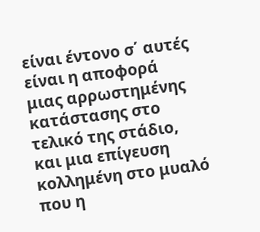είναι έντονο σ΄ αυτές είναι η αποφορά μιας αρρωστημένης κατάστασης στο τελικό της στάδιο, και μια επίγευση κολλημένη στο μυαλό που η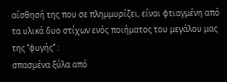αίσθησή της που σε πλημμυρίζει, είναι φτιαγμένη από τα υλικά δυο στίχων ενός ποιήματος του μεγάλου μας της ‘’φυγής’’ :
σπασμένα ξύλα από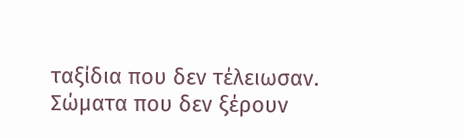ταξίδια που δεν τέλειωσαν.
Σώματα που δεν ξέρουν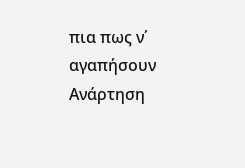πια πως ν΄ αγαπήσουν
Ανάρτηση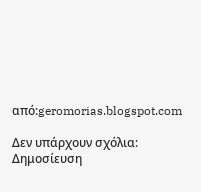από:geromorias.blogspot.com

Δεν υπάρχουν σχόλια:
Δημοσίευση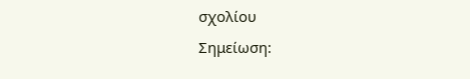σχολίου
Σημείωση: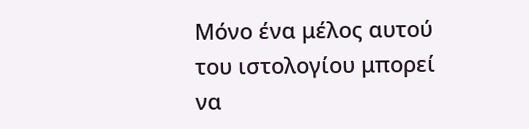Μόνο ένα μέλος αυτού του ιστολογίου μπορεί να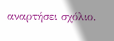αναρτήσει σχόλιο.